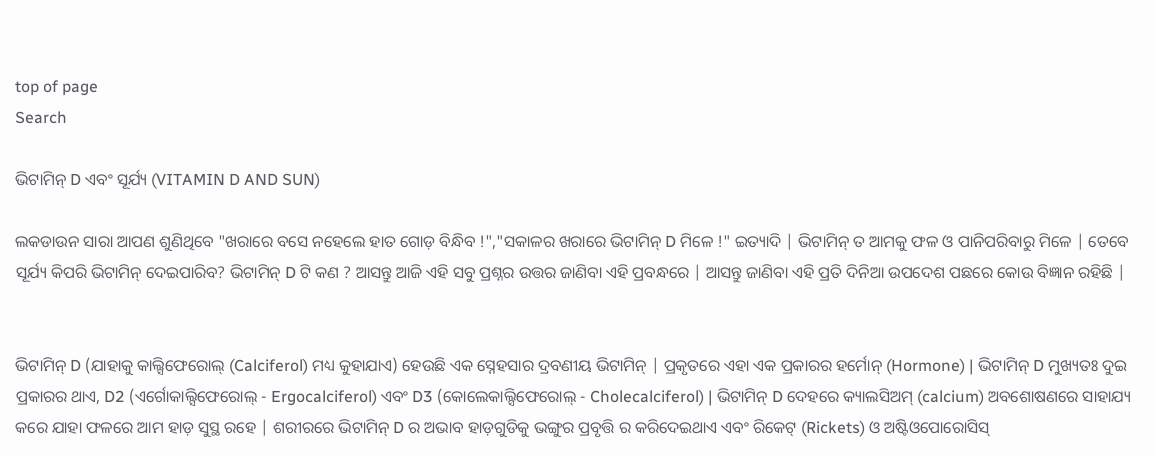top of page
Search

ଭିଟାମିନ୍ D ଏବଂ ସୂର୍ଯ୍ୟ (VITAMIN D AND SUN)

ଲକଡାଉନ ସାରା ଆପଣ ଶୁଣିଥିବେ "ଖରାରେ ବସେ ନହେଲେ ହାତ ଗୋଡ଼ ବିନ୍ଧିବ !","ସକାଳର ଖରାରେ ଭିଟାମିନ୍ D ମିଳେ !" ଇତ୍ୟାଦି | ଭିଟାମିନ୍ ତ ଆମକୁ ଫଳ ଓ ପାନିପରିବାରୁ ମିଳେ | ତେବେ ସୂର୍ଯ୍ୟ କିପରି ଭିଟାମିନ୍ ଦେଇପାରିବ? ଭିଟାମିନ୍ D ଟି କଣ ? ଆସନ୍ତୁ ଆଜି ଏହି ସବୁ ପ୍ରଶ୍ନର ଉତ୍ତର ଜାଣିବା ଏହି ପ୍ରବନ୍ଧରେ | ଆସନ୍ତୁ ଜାଣିବା ଏହି ପ୍ରତି ଦିନିଆ ଉପଦେଶ ପଛରେ କୋଉ ବିଜ୍ଞାନ ରହିଛି |


ଭିଟାମିନ୍ D (ଯାହାକୁ କାଲ୍ସିଫେରୋଲ୍ (Calciferol) ମଧ୍ୟ କୁହାଯାଏ) ହେଉଛି ଏକ ସ୍ନେହସାର ଦ୍ରବଣୀୟ ଭିଟାମିନ୍ | ପ୍ରକୃତରେ ଏହା ଏକ ପ୍ରକାରର ହର୍ମୋନ୍ (Hormone) | ଭିଟାମିନ୍ D ମୁଖ୍ୟତଃ ଦୁଇ ପ୍ରକାରର ଥାଏ, D2 (ଏର୍ଗୋକାଲ୍ସିଫେରୋଲ୍ - Ergocalciferol) ଏବଂ D3 (କୋଲେକାଲ୍ସିଫେରୋଲ୍ - Cholecalciferol) | ଭିଟାମିନ୍ D ଦେହରେ କ୍ୟାଲସିଅମ୍ (calcium) ଅବଶୋଷଣରେ ସାହାଯ୍ୟ କରେ ଯାହା ଫଳରେ ଆମ ହାଡ଼ ସୁସ୍ଥ ରହେ | ଶରୀରରେ ଭିଟାମିନ୍ D ର ଅଭାବ ହାଡ଼ଗୁଡିକୁ ଭଙ୍ଗୁର ପ୍ରବୃତ୍ତି ର କରିଦେଇଥାଏ ଏବଂ ରିକେଟ୍ (Rickets) ଓ ଅଷ୍ଟିଓପୋରୋସିସ୍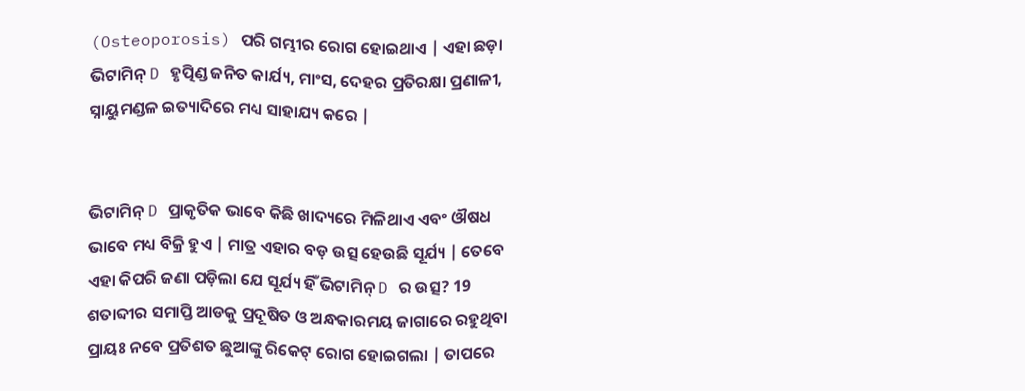(Osteoporosis) ପରି ଗମ୍ଭୀର ରୋଗ ହୋଇଥାଏ | ଏହା ଛଡ଼ା ଭିଟାମିନ୍ D ହୃତ୍ପିଣ୍ଡ ଜନିତ କାର୍ଯ୍ୟ, ମାଂସ, ଦେହର ପ୍ରତିରକ୍ଷା ପ୍ରଣାଳୀ, ସ୍ନାୟୁମଣ୍ଡଳ ଇତ୍ୟାଦିରେ ମଧ୍ୟ ସାହାଯ୍ୟ କରେ |


ଭିଟାମିନ୍ D ପ୍ରାକୃତିକ ଭାବେ କିଛି ଖାଦ୍ୟରେ ମିଳିଥାଏ ଏବଂ ଔଷଧ ଭାବେ ମଧ୍ୟ ବିକ୍ରି ହୁଏ | ମାତ୍ର ଏହାର ବଡ଼ ଉତ୍ସ ହେଉଛି ସୂର୍ଯ୍ୟ | ତେବେ ଏହା କିପରି ଜଣା ପଡ଼ିଲା ଯେ ସୂର୍ଯ୍ୟ ହିଁ ଭିଟାମିନ୍ D ର ଉତ୍ସ? 19 ଶତାବ୍ଦୀର ସମାପ୍ତି ଆଡକୁ ପ୍ରଦୂଷିତ ଓ ଅନ୍ଧକାରମୟ ଜାଗାରେ ରହୁଥିବା ପ୍ରାୟଃ ନବେ ପ୍ରତିଶତ ଛୁଆଙ୍କୁ ରିକେଟ୍ ରୋଗ ହୋଇଗଲା | ତାପରେ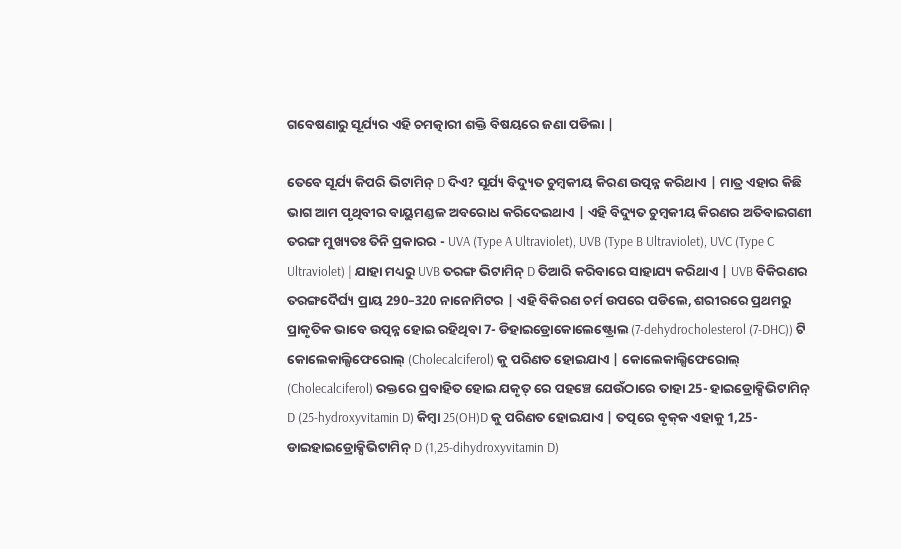ଗବେଷଣାରୁ ସୂର୍ଯ୍ୟର ଏହି ଚମତ୍କାରୀ ଶକ୍ତି ବିଷୟରେ ଜଣା ପଡିଲା |

ତେବେ ସୂର୍ଯ୍ୟ କିପରି ଭିଟାମିନ୍ D ଦିଏ? ସୂର୍ଯ୍ୟ ବିଦ୍ୟୁତ ଚୁମ୍ବକୀୟ କିରଣ ଉତ୍ପନ୍ନ କରିଥାଏ | ମାତ୍ର ଏହାର କିଛି ଭାଗ ଆମ ପୃଥିବୀର ବାୟୁମଣ୍ଡଳ ଅବରୋଧ କରିଦେଇଥାଏ | ଏହି ବିଦ୍ୟୁତ ଚୁମ୍ବକୀୟ କିରଣର ଅତିବାଇଗଣୀ ତରଙ୍ଗ ମୁଖ୍ୟତଃ ତିନି ପ୍ରକାରର - UVA (Type A Ultraviolet), UVB (Type B Ultraviolet), UVC (Type C Ultraviolet) | ଯାହା ମଧ୍ୟରୁ UVB ତରଙ୍ଗ ଭିଟାମିନ୍ D ତିଆରି କରିବାରେ ସାହାଯ୍ୟ କରିଥାଏ | UVB ବିକିରଣର ତରଙ୍ଗଦୈର୍ଘ୍ୟ ପ୍ରାୟ 290–320 ନାନୋମିଟର | ଏହି ବିକିରଣ ଚର୍ମ ଉପରେ ପଡିଲେ, ଶରୀରରେ ପ୍ରଥମରୁ ପ୍ରାକୃତିକ ଭାବେ ଉତ୍ପନ୍ନ ହୋଇ ରହିଥିବା 7- ଡିହାଇଡ୍ରୋକୋଲେଷ୍ଟ୍ରୋଲ (7-dehydrocholesterol (7-DHC)) ଟି କୋଲେକାଲ୍ସିଫେରୋଲ୍ (Cholecalciferol) କୁ ପରିଣତ ହୋଇଯାଏ | କୋଲେକାଲ୍ସିଫେରୋଲ୍ (Cholecalciferol) ରକ୍ତରେ ପ୍ରବାହିତ ହୋଇ ଯକୃତ୍ ରେ ପହଞ୍ଚେ ଯେଉଁଠାରେ ତାହା 25- ହାଇଡ୍ରୋକ୍ସିଭିଟାମିନ୍ D (25-hydroxyvitamin D) କିମ୍ବା 25(OH)D କୁ ପରିଣତ ହୋଇଯାଏ | ତତ୍ପରେ ବୃକ୍‌କ ଏହାକୁ 1,25- ଡାଇହାଇଡ୍ରୋକ୍ସିଭିଟାମିନ୍ D (1,25-dihydroxyvitamin D)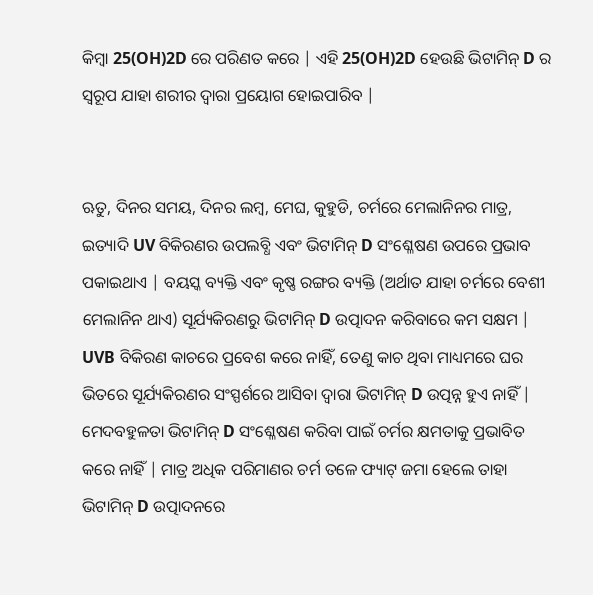କିମ୍ବା 25(OH)2D ରେ ପରିଣତ କରେ | ଏହି 25(OH)2D ହେଉଛି ଭିଟାମିନ୍ D ର ସ୍ୱରୂପ ଯାହା ଶରୀର ଦ୍ୱାରା ପ୍ରୟୋଗ ହୋଇପାରିବ |


ଋତୁ, ଦିନର ସମୟ, ଦିନର ଲମ୍ବ, ମେଘ, କୁହୁଡି, ଚର୍ମରେ ମେଲାନିନର ମାତ୍ର, ଇତ୍ୟାଦି UV ବିକିରଣର ଉପଲବ୍ଧି ଏବଂ ଭିଟାମିନ୍ D ସଂଶ୍ଳେଷଣ ଉପରେ ପ୍ରଭାବ ପକାଇଥାଏ | ବୟସ୍କ ବ୍ୟକ୍ତି ଏବଂ କୃଷ୍ଣ ରଙ୍ଗର ବ୍ୟକ୍ତି (ଅର୍ଥାତ ଯାହା ଚର୍ମରେ ବେଶୀ ମେଲାନିନ ଥାଏ) ସୂର୍ଯ୍ୟକିରଣରୁ ଭିଟାମିନ୍ D ଉତ୍ପାଦନ କରିବାରେ କମ ସକ୍ଷମ | UVB ବିକିରଣ କାଚରେ ପ୍ରବେଶ କରେ ନାହିଁ, ତେଣୁ କାଚ ଥିବା ମାଧ୍ୟମରେ ଘର ଭିତରେ ସୂର୍ଯ୍ୟକିରଣର ସଂସ୍ପର୍ଶରେ ଆସିବା ଦ୍ୱାରା ଭିଟାମିନ୍ D ଉତ୍ପନ୍ନ ହୁଏ ନାହିଁ | ମେଦବହୁଳତା ଭିଟାମିନ୍ D ସଂଶ୍ଳେଷଣ କରିବା ପାଇଁ ଚର୍ମର କ୍ଷମତାକୁ ପ୍ରଭାବିତ କରେ ନାହିଁ | ମାତ୍ର ଅଧିକ ପରିମାଣର ଚର୍ମ ତଳେ ଫ୍ୟାଟ୍ ଜମା ହେଲେ ତାହା ଭିଟାମିନ୍ D ଉତ୍ପାଦନରେ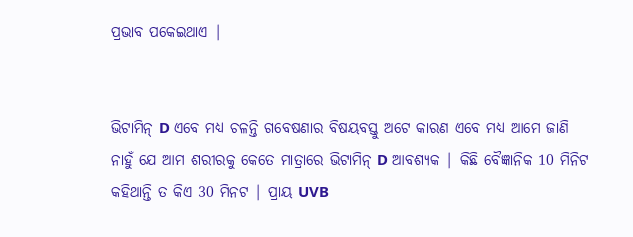ପ୍ରଭାବ ପକେଇଥାଏ |


ଭିଟାମିନ୍ D ଏବେ ମଧ୍ୟ ଚଳନ୍ତି ଗବେଷଣାର ବିଷୟବସ୍ତୁ ଅଟେ କାରଣ ଏବେ ମଧ୍ୟ ଆମେ ଜାଣି ନାହୁଁ ଯେ ଆମ ଶରୀରକୁ କେତେ ମାତ୍ରାରେ ଭିଟାମିନ୍ D ଆବଶ୍ୟକ | କିଛି ବୈଜ୍ଞାନିକ 10 ମିନିଟ କହିଥାନ୍ତି ତ କିଏ 30 ମିନଟ | ପ୍ରାୟ UVB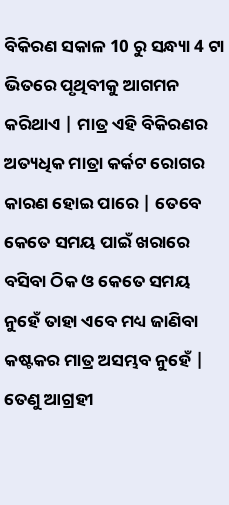ବିକିରଣ ସକାଳ 10 ରୁ ସନ୍ଧ୍ୟା 4 ଟା ଭିତରେ ପୃଥିବୀକୁ ଆଗମନ କରିଥାଏ | ମାତ୍ର ଏହି ବିକିରଣର ଅତ୍ୟଧିକ ମାତ୍ରା କର୍କଟ ରୋଗର କାରଣ ହୋଇ ପାରେ | ତେବେ କେତେ ସମୟ ପାଇଁ ଖରାରେ ବସିବା ଠିକ ଓ କେତେ ସମୟ ନୁହେଁ ତାହା ଏବେ ମଧ୍ୟ ଜାଣିବା କଷ୍ଟକର ମାତ୍ର ଅସମ୍ଭବ ନୁହେଁ | ତେଣୁ ଆଗ୍ରହୀ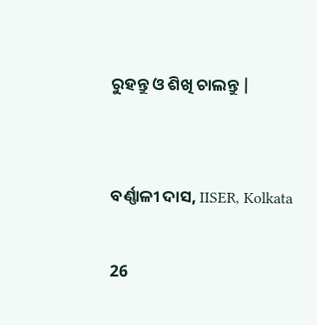ରୁହନ୍ତୁ ଓ ଶିଖି ଚାଲନ୍ତୁ |


ବର୍ଣ୍ଣାଳୀ ଦାସ, IISER, Kolkata

26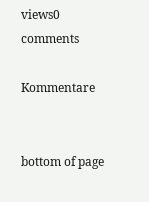views0 comments

Kommentare


bottom of page